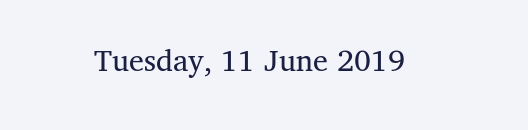Tuesday, 11 June 2019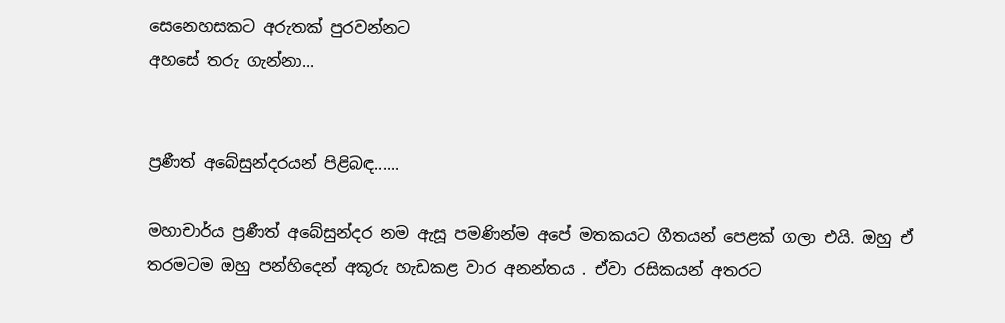සෙනෙහසකට අරුතක් පුරවන්නට
අහසේ තරු ගැන්නා...


ප්‍රණීත් අබේසුන්දරයන් පිළිබඳ......

මහාචාර්ය ප්‍රණීත් අබේසුන්දර නම ඇසූ පමණින්ම අපේ මතකයට ගීතයන් පෙළක් ගලා එයි. ඔහු ඒ තරමටම ඔහු පන්හිදෙන් අකූරු හැඩකළ වාර අනන්තය . ඒවා රසිකයන් අතරට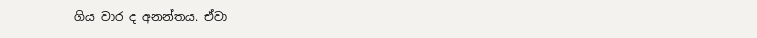ගිය වාර ද අනන්තය. ඒවා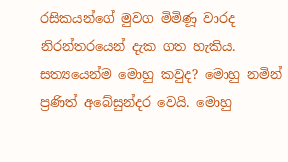රසිකයන්ගේ මුවග මිමිණූ වාරද නිරන්තරයෙන් දැක ගත හැකිය.  සත්‍යයෙන්ම මොහු කවුද? මොහු නමින් ප්‍රණිත් අබේසුන්දර වෙයි. මොහු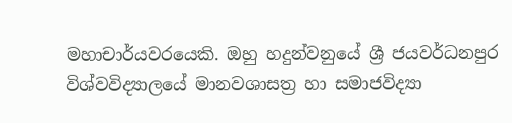මහාචාර්යවරයෙකි. ඔහු හදුන්වනුයේ ශ්‍රී ජයවර්ධනපුර විශ්වවිද්‍යාලයේ මානවශාසත්‍ර හා සමාජවිද්‍යා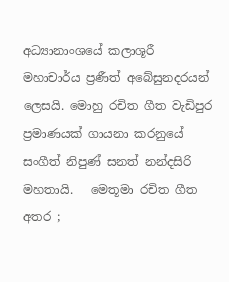අධ්‍යානාංශයේ කලාශූරී මහාචාර්ය ප්‍රණීත් අබේසුනදරයන් ලෙසයි. මොහු රචිත ගීත වැඩිපුර ප්‍රමාණයක් ගායනා කරනුයේ සංගීත් නිපුණ් සනත් නන්දසිරි මහතායි.   මෙතූමා රචිත ගීත අතර ;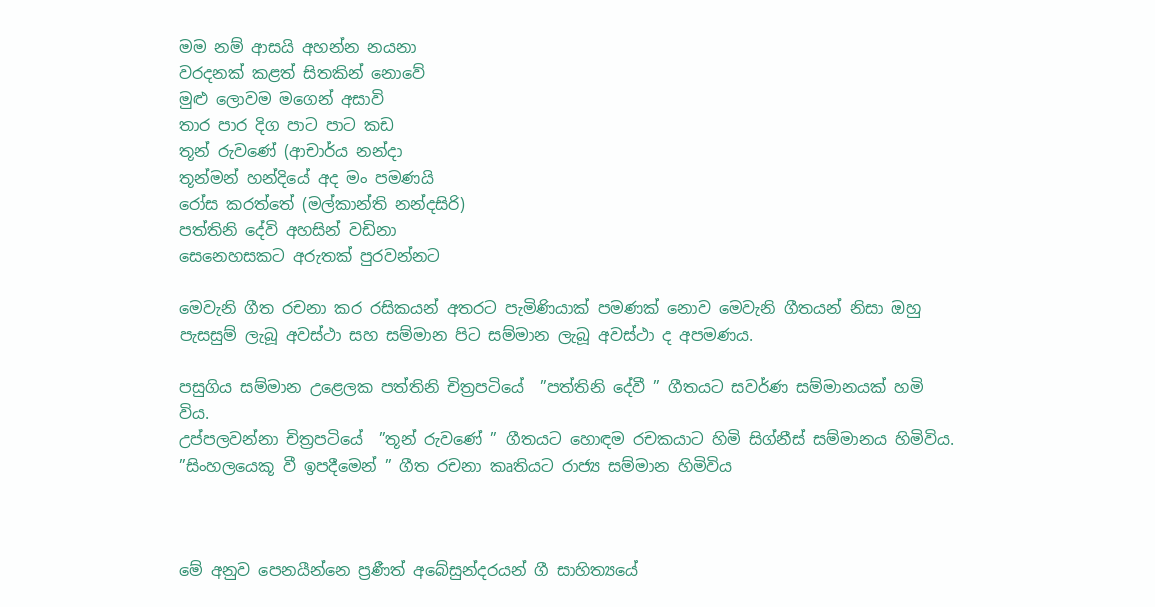මම නම් ආසයි අහන්න නයනා
වරදනක් කළත් සිතකින් නොවේ
මුළු ලොවම මගෙන් අසාවි
තාර පාර දිග පාට පාට කඩ
තූන් රුවණේ (ආචාර්ය නන්දා
තූන්මන් හන්දියේ අද මං පමණයි
රෝස කරත්තේ (මල්කාන්ති නන්දසිරි)
පත්තිනි දේවි අහසින් වඩිනා
සෙනෙහසකට අරුතක් පුරවන්නට

මෙවැනි ගීත රචනා කර රසිකයන් අතරට පැමිණියාක් පමණක් නොව මෙවැනි ගීතයන් නිසා ඔහු පැසසුම් ලැබූ අවස්ථා සහ සම්මාන පිට සම්මාන ලැබූ අවස්ථා ද අපමණය.

පසුගිය සම්මාන උළෙලක පත්තිනි චිත්‍රපටියේ  ”පත්තිනි දේවී ” ගීතයට සවර්ණ සම්මානයක් හමි විය.
උප්පලවන්නා චිත්‍රපටියේ  ”තූන් රුවණේ ” ගීතයට හොඳම රචකයාට හිමි සිග්නීස් සම්මානය හිමිවිය.
”සිංහලයෙකූ වී ඉපදීමෙන් ” ගීත රචනා කෘතියට රාජ්‍ය සම්මාන හිමිවිය



මේ අනුව පෙනයීන්නෙ ප්‍රණීත් අබේසුන්දරයන් ගී සාහිත්‍යයේ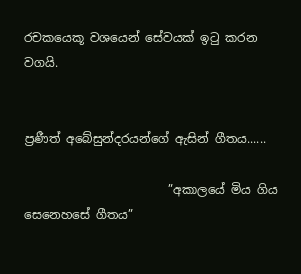රචකයෙකූ වශයෙන් සේවයක් ඉටු කරන වගයි.


ප්‍රණීත් අබේසුන්දරයන්ගේ ඇසින් ගීතය......

                        ”අකාලයේ මිය ගිය සෙනෙහසේ ගීතය”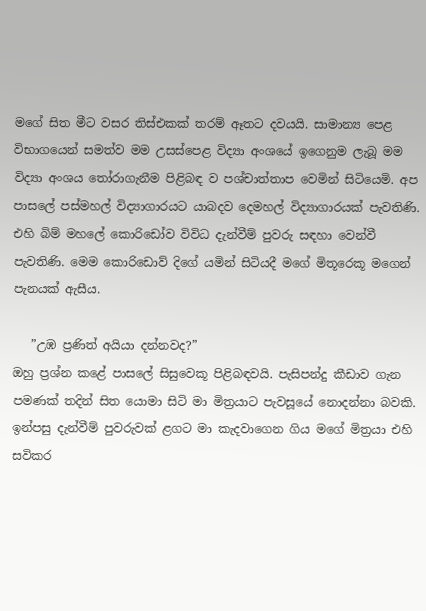මගේ සිත මීට වසර තිස්එකක් තරම් ඈතට දවයයි. සාමාන්‍ය පෙළ විභාගයෙන් සමත්ව මම උසස්පෙළ විද්‍යා අංශයේ ඉගෙනුම ලැබූ මම විද්‍යා අංශය තෝරාගැනීම පිළිබඳ ව පශ්චාත්තාප වෙමින් සිටියෙමි. අප පාසලේ පස්මහල් විද්‍යාගාරයට යාබදව දෙමහල් විද්‍යාගාරයක් පැවතිණි. එහි බිම් මහලේ කොරිඩෝව විවිධ දැන්වීම් පුවරු සඳහා වෙන්වී පැවතිණි. මෙම කොරිඩොව් දිගේ යමින් සිටියදී මගේ මිතූරෙකූ මගෙන් පැනයක් ඇසීය.

   ”උඹ ප්‍රණිත් අයියා දන්නවද?”
ඔහු ප්‍රශ්න කළේ පාසලේ සිසුවෙකූ පිළිබඳවයි. පැසිපන්දු කීඩාව ගැන පමණක් තදින් සිත යොමා සිටි මා මිත්‍රයාට පැවසූයේ නොදන්නා බවකි. ඉන්පසු දැන්වීම් පුවරුවක් ළගට මා කැදවාගෙන ගිය මගේ මිත්‍රයා එහි සවිකර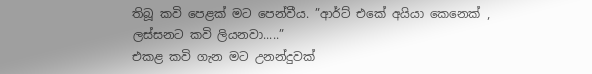තිබූ කවි පෙළක් මට පෙන්වීය. ”ආර්ට් එකේ අයියා කෙනෙක් , ලස්සනට කවි ලියනවා.....”
එකළ කවි ගැන මට උනන්දුවක්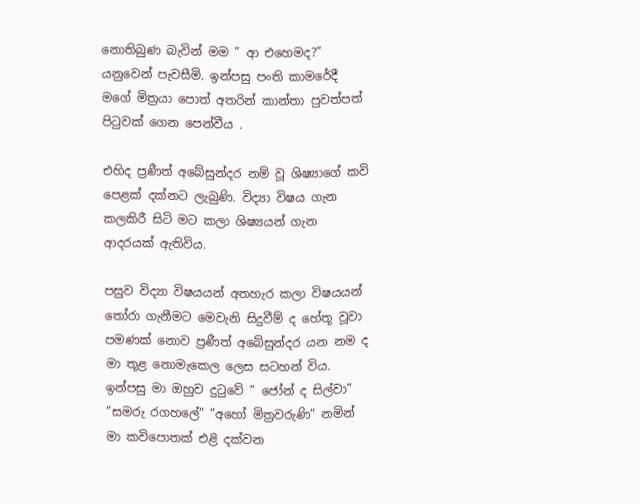නොතිබුණ බැවින් මම ” ආ එහෙමද?” යනුවෙන් පැවසීමි. ඉන්පසු පංති කාමරේදී මගේ මිත්‍රයා පොත් අතරින් කාන්තා පුවත්පත් පිටුවක් ගෙන පෙන්වීය .

එහිද ප්‍රණීත් අබේසුන්දර නම් වූ ශිෂ්‍යාගේ කවි පෙළක් දක්නට ලැබුණි. විද්‍යා විෂය ගැන කලකිරී සිටි මට කලා ශිෂ්‍යයන් ගැන ආදරයක් ඇතිවිය.

පසුව විද්‍යා විෂයයන් අතහැර කලා විෂයයන් තෝරා ගැනීමට මෙවැනි සිදුවීම් ද හේතූ වූවා පමණක් නොව ප්‍රණීත් අබේසුන්දර යන නම ද මා තූළ නොමැකෙල ලෙස සටහන් විය. ඉන්පසු මා ඔහුව දුටුවේ ” ජෝන් ද සිල්වා” ”සමරු රගහලේ” ”අහෝ මිත්‍රවරුණි” නමින් මා කවිපොතක් එළි දක්වන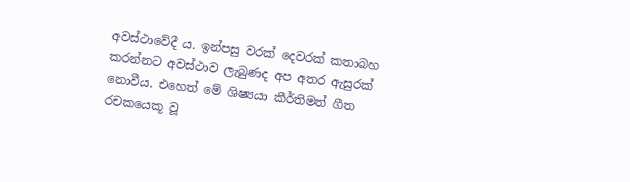අවස්ථාවේදී ය. ඉන්පසු වරක් දෙවරක් කතාබහ කරන්නට අවස්ථාව ලැබුණද අප අතර ඇසුරක් නොවීය. එහෙත් මේ ශිෂ්‍යයා කීර්තිමත් ගීත රචකයෙකූ වූ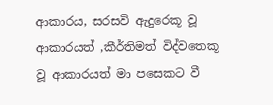ආකාරය, සරසවි ඇදුරෙකූ වූ ආකාරයත් ,කීර්තිමත් විද්වතෙකූ වූ ආකාරයත් මා පසෙකට වී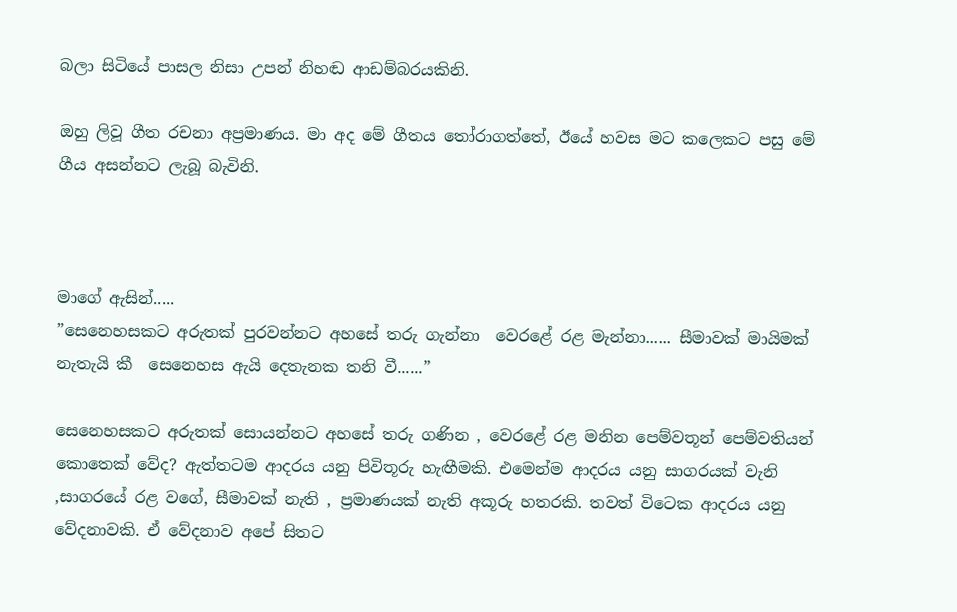බලා සිටියේ පාසල නිසා උපන් නිහඬ ආඩම්බරයකිනි.

ඔහු ලිවූ ගීත රචනා අප්‍රමාණය. මා අද මේ ගීතය තෝරාගත්තේ, ඊයේ හවස මට කලෙකට පසු මේ ගීය අසන්නට ලැබූ බැවිනි.



මාගේ ඇසින්.....
”සෙනෙහසකට අරුතක් පුරවන්නට අහසේ තරු ගැන්නා  වෙරළේ රළ මැන්නා...... සීමාවක් මායිමක් නැතැයි කී  සෙනෙහස ඇයි දෙතැනක තනි වී......”

සෙනෙහසකට අරුතක් සොයන්නට අහසේ තරු ගණින , වෙරළේ රළ මනින පෙම්වතූන් පෙම්වතියන් කොතෙක් වේද? ඇත්තටම ආදරය යනු පිවිතූරු හැඟීමකි. එමෙන්ම ආදරය යනු සාගරයක් වැනි ,සාගරයේ රළ වගේ, සීමාවක් නැති , ප්‍රමාණයක් නැති අකූරු හතරකි. තවත් විටෙක ආදරය යනු වේදනාවකි. ඒ වේදනාව අපේ සිතට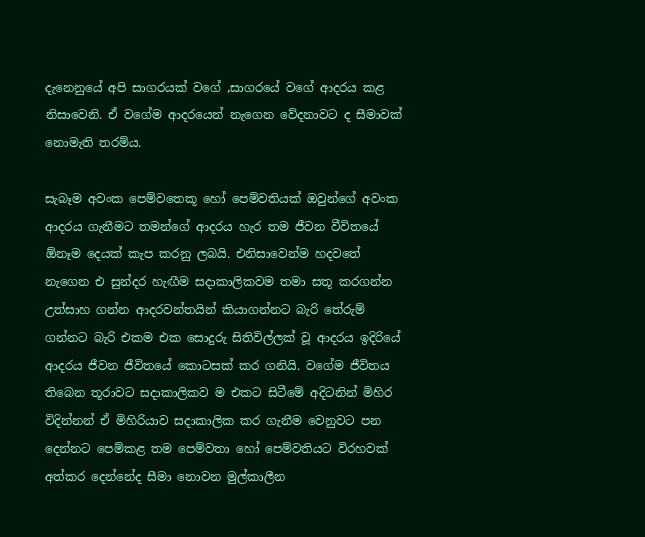දැනෙනුයේ අපි සාගරයක් වගේ ,සාගරයේ වගේ ආදරය කළ නිසාවෙනි. ඒ වගේම ආදරයෙන් නැගෙන වේදනාවට ද සීමාවක් නොමැති තරම්ය.

සැබෑම අවංක පෙම්වතෙකූ හෝ පෙම්වතියක් ඔවුන්ගේ අවංක ආදරය ගැනීමට තමන්ගේ ආදරය හැර තම ජීවන වීවිතයේ  ඕනෑම දෙයක් කැප කරනු ලබයි. එනිසාවෙන්ම හදවතේ නැගෙන එ සුන්දර හැඟීම සදාකාලිකවම තමා සතූ කරගන්න උත්සාහ ගන්න ආදරවන්තයින් කියාගන්නට බැරි තේරුම් ගන්නට බැරි එකම එක සොදුරු සිතිවිල්ලක් වූ ආදරය ඉදිරියේ ආදරය ජීවන ජීවිතයේ කොටසක් කර ගනියි. වගේම ජීවිතය තිබෙන තූරාවට සදාකාලිකව ම එකට සිටීමේ අදිටනින් මිහිර විදින්නන් ඒ මිහිරියාව සදාකාලික කර ගැනීම වෙනුවට පන දෙන්නට පෙම්කළ තම පෙම්වතා හෝ පෙම්වතියට විරහවක් අත්කර දෙන්නේද සීමා නොවන මුල්කාලීන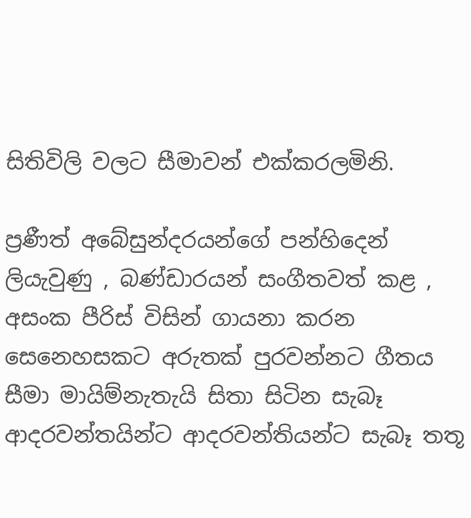සිතිවිලි වලට සීමාවන් එක්කරලමිනි.

ප්‍රණීත් අබේසුන්දරයන්ගේ පන්හිදෙන් ලියැවුණු , බණ්ඩාරයන් සංගීතවත් කළ , අසංක පීරිස් විසින් ගායනා කරන සෙනෙහසකට අරුතක් පුරවන්නට ගීතය සීමා මායිම්නැතැයි සිතා සිටින සැබෑ ආදරවන්තයින්ට ආදරවන්තියන්ට සැබෑ තතූ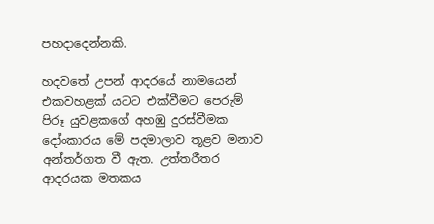පහදාදෙන්නකි.

හදවතේ උපන් ආදරයේ නාමයෙන් එකවහළක් යටට එක්වීමට පෙරුම් පිරූ යුවළකගේ අහඹු දුරස්වීමක දෝංකාරය මේ පදමාලාව තූළව මනාව අන්තර්ගත වී ඇත. උත්තරීතර ආදරයක මතකය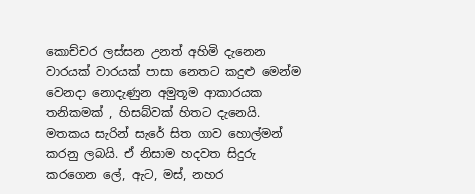කොච්චර ලස්සන උනත් අහිමි දැනෙන වාරයක් වාරයක් පාසා නෙතට කදුළු මෙන්ම වෙනදා නොදැණුන අමුතූම ආකාරයක තනිකමක් , හිසබ්වක් හිතට දැනෙයි. මතකය සැරින් සැරේ සිත ගාව හොල්මන් කරනු ලබයි. ඒ නිසාම හදවත සිදුරු කරගෙන ලේ, ඇට, මස්, නහර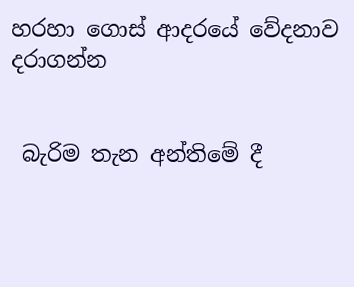හරහා ගොස් ආදරයේ වේදනාව දරාගන්න


 බැරිම තැන අන්තිමේ දී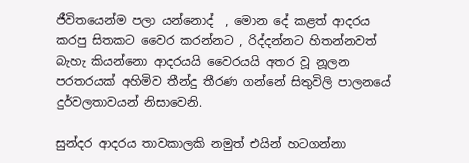ජීවිතයෙන්ම පලා යන්නොද්  , මොන දේ කළත් ආදරය කරපු සිතකට වෛර කරන්නට , රිද්දන්නට හිතන්නවත් බැහැ කියන්නො ආදරයයි වෛරයයි අතර වූ නූලන පරතරයක් අහිමිව තීන්දු තීරණ ගන්නේ සිතුවිලි පාලනයේ දුර්වලතාවයන් නිසාවෙනි.

සුන්දර ආදරය තාවකාලකි නමුත් එයින් හටගන්නා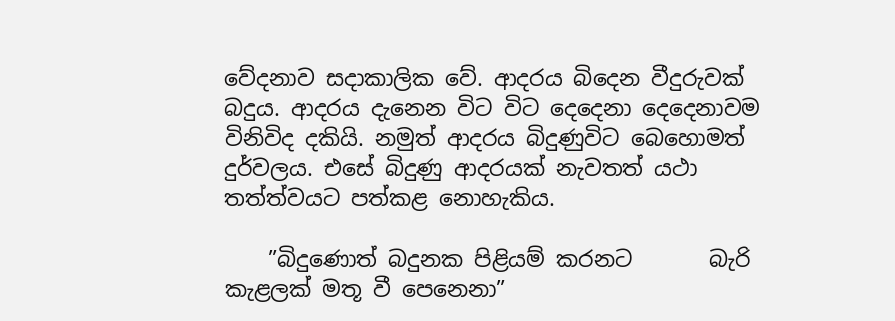වේදනාව සදාකාලික වේ. ආදරය බිදෙන වීදුරුවක් බදුය. ආදරය දැනෙන විට විට දෙදෙනා දෙදෙනාවම විනිවිද දකියි. නමුත් ආදරය බිදුණුවිට බෙහොමත් දුර්වලය. එසේ බිදුණු ආදරයක් නැවතත් යථා තත්ත්වයට පත්කළ නොහැකිය.

    ”බිදුණොත් බදුනක පිළියම් කරනට       බැරි කැළලක් මතූ වී පෙනෙනා”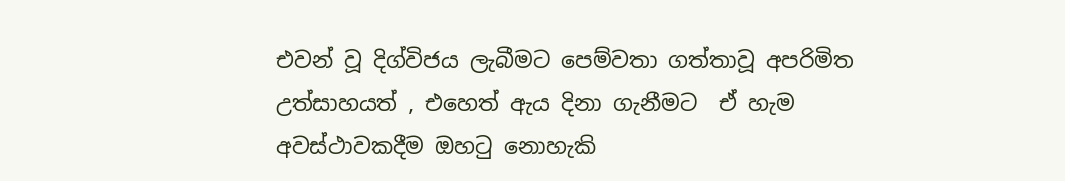එවන් වූ දිග්විජය ලැබීමට පෙම්වතා ගත්තාවූ අපරිමිත උත්සාහයත් , එහෙත් ඇය දිනා ගැනීමට  ඒ හැම අවස්ථාවකදීම ඔහටු නොහැකි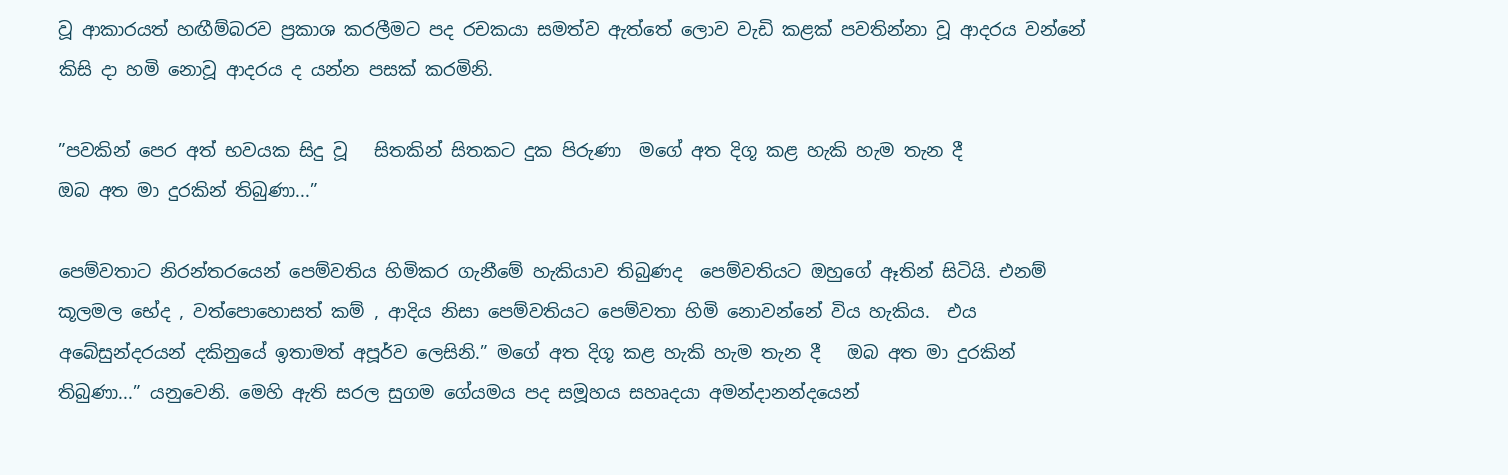වූ ආකාරයත් හඟීම්බරව ප්‍රකාශ කරලීමට පද රචකයා සමත්ව ඇත්තේ ලොව වැඩි කළක් පවතින්නා වූ ආදරය වන්නේ කිසි දා හමි නොවූ ආදරය ද යන්න පසක් කරමිනි.

”පවකින් පෙර අත් භවයක සිදු වූ   සිතකින් සිතකට දුක පිරුණා  මගේ අත දිගූ කළ හැකි හැම තැන දී
ඔබ අත මා දුරකින් තිබුණා...”

පෙම්වතාට නිරන්තරයෙන් පෙම්වතිය හිමිකර ගැනීමේ හැකියාව තිබුණද  පෙම්වතියට ඔහුගේ ඈතින් සිටියි. එනම් කූලමල භේද , වත්පොහොසත් කම් , ආදිය නිසා පෙම්වතියට පෙම්වතා හිමි නොවන්නේ විය හැකිය.  එය අබේසුන්දරයන් දකිනුයේ ඉතාමත් අපූර්ව ලෙසිනි.” මගේ අත දිගූ කළ හැකි හැම තැන දී   ඔබ අත මා දුරකින් තිබුණා...” යනුවෙනි. මෙහි ඇති සරල සුගම ගේයමය පද සමූහය සහෘදයා අමන්දානන්දයෙන්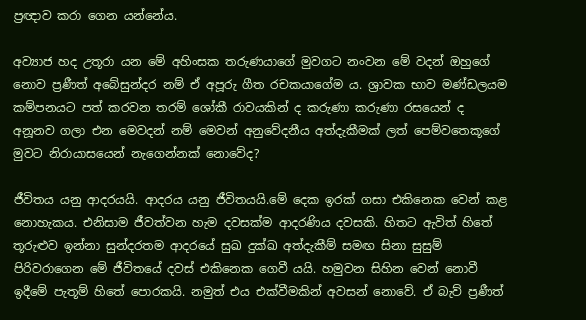ප්‍රඥාව කරා ගෙන යන්නේය.

අව්‍යාජ හද උතූරා යන මේ අහිංසක තරුණයාගේ මුවගට නංවන මේ වදන් ඔහුගේ නොව ප්‍රණීත් අබේසුන්දර නම් ඒ අපූරු ගීත රචකයාගේම ය. ශ්‍රාවක භාව මණ්ඩලයම කම්පනයට පත් කරවන තරම් ශෝකී රාවයකින් ද කරුණා කරුණා රසයෙන් ද අනූනව ගලා එන මෙවදන් නම් මෙවන් අනුවේදනීය අත්දැකීමක් ලත් පෙම්වතෙකූගේ මුවට නිරායාසයෙන් නැගෙන්නක් නොවේද?

ජීවිතය යනු ආදරයයි. ආදරය යනු ජීවිතයයි.මේ දෙක ඉරක් ගසා එකිනෙක වෙන් කළ නොහැකය. එනිසාම ජීවත්වන හැම දවසක්ම ආදරණිය දවසකි. හිතට ඇවිත් හිතේ තූරුළුව ඉන්නා සුන්දරතම ආදරයේ සුඛ දුක්ඛ අත්දැකීම් සමඟ සිනා සුසුම් පිරිවරාගෙන මේ ජීවිතයේ දවස් එකිනෙක ගෙවී යයි. හමුවන සිහින වෙන් නොවී ඉදීමේ පැතූම් හිතේ පොරකයි. නමුත් එය එක්වීමකින් අවසන් නොවේ. ඒ බැව් ප්‍රණීත්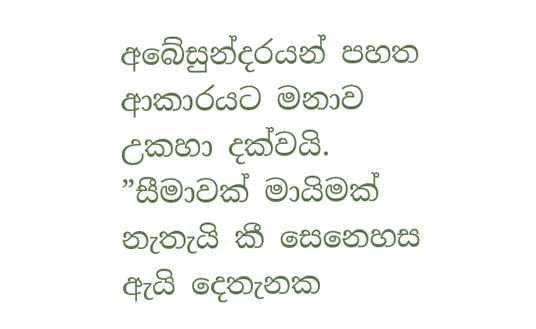අබේසුන්දරයන් පහත ආකාරයට මනාව උකහා දක්වයි.
”සීමාවක් මායිමක් නැතැයි කී සෙනෙහස ඇයි දෙතැනක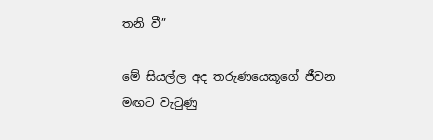තනි වී”

මේ සියල්ල අද තරුණයෙකූගේ ජීවන මඟට වැටුණු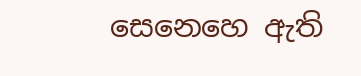සෙනෙහෙ ඇති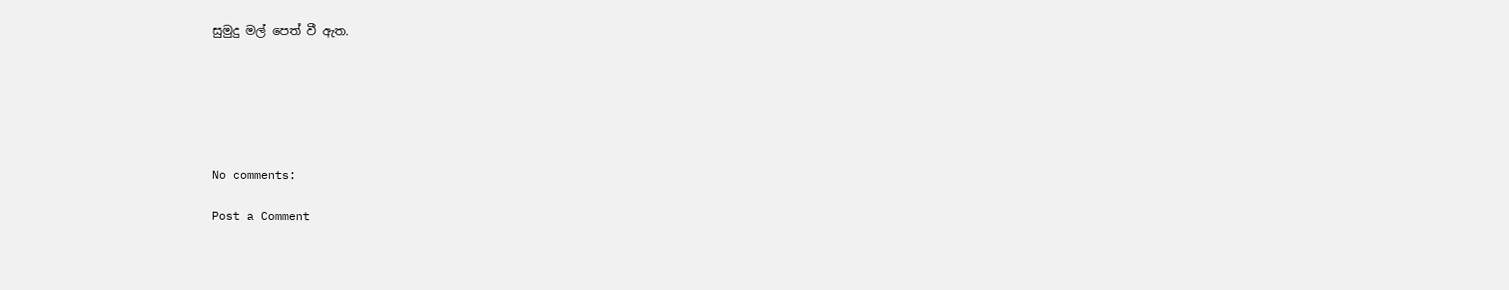සුමුදු මල් පෙත් වී ඇත.






No comments:

Post a Comment